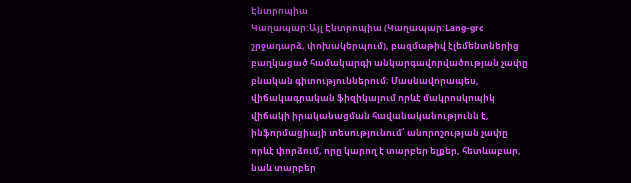Էնտրոպիա
Կաղապար:Այլ Էնտրոպիա (Կաղապար:Lang-grc շրջադարձ, փոխակերպում), բազմաթիվ էլեմենտներից բաղկացած համակարգի անկարգավորվածության չափը բնական գիտություններում։ Մասնավորապես, վիճակագրական ֆիզիկայում որևէ մակրոսկոպիկ վիճակի իրականացման հավանականությունն է, ինֆորմացիայի տեսությունում՝ անորոշության չափը որևէ փորձում, որը կարող է տարբեր ելքեր, հետևաբար, նաև տարբեր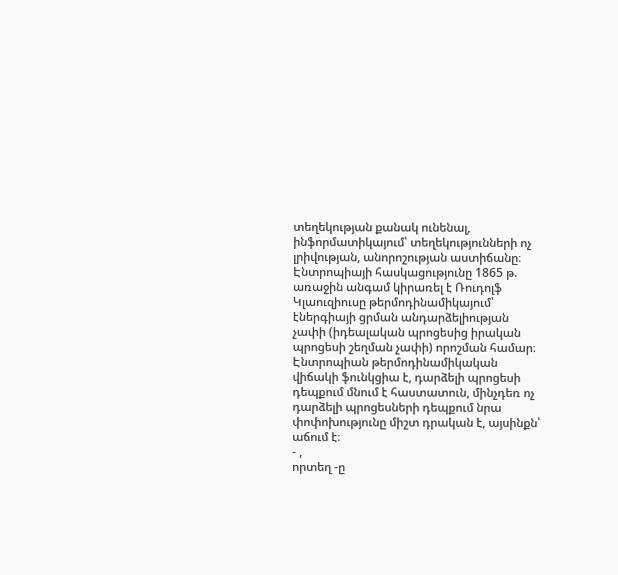տեղեկության քանակ ունենալ, ինֆորմատիկայում՝ տեղեկությունների ոչ լրիվության, անորոշության աստիճանը։
Էնտրոպիայի հասկացությունը 1865 թ. առաջին անգամ կիրառել է Ռուդոլֆ Կլաուզիուսը թերմոդինամիկայում՝ էներգիայի ցրման անդարձելիության չափի (իդեալական պրոցեսից իրական պրոցեսի շեղման չափի) որոշման համար։ Էնտրոպիան թերմոդինամիկական վիճակի ֆունկցիա է, դարձելի պրոցեսի դեպքում մնում է հաստատուն, մինչդեռ ոչ դարձելի պրոցեսների դեպքում նրա փոփոխությունը միշտ դրական է, այսինքն՝ աճում է։
- ,
որտեղ -ը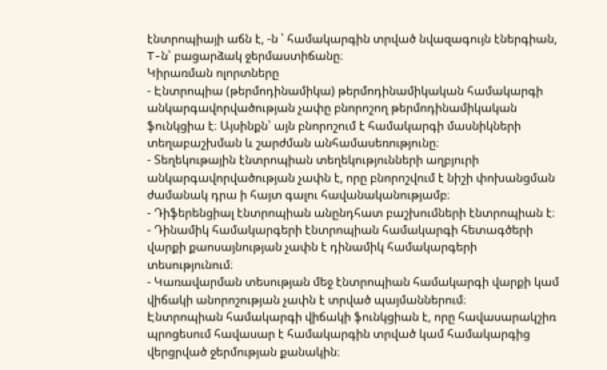էնտրոպիայի աճն է, -ն ՝ համակարգին տրված նվազագույն էներգիան, T-ն՝ բացարձակ ջերմաստիճանը։
Կիրառման ոլորտները
- Էնտրոպիա (թերմոդինամիկա) թերմոդինամիկական համակարգի անկարգավորվածության չափը բնորոշող թերմոդինամիկական ֆունկցիա է։ Այսինքն՝ այն բնորոշում է համակարգի մասնիկների տեղաբաշխման և շարժման անհամասեռությունը։
- Տեղեկութային էնտրոպիան տեղեկությունների աղբյուրի անկարգավորվածության չափն է, որը բնորոշվում է նիշի փոխանցման ժամանակ դրա ի հայտ գալու հավանականությամբ։
- Դիֆերենցիալ էնտրոպիան անընդհատ բաշխումների էնտրոպիան է։
- Դինամիկ համակարգերի էնտրոպիան համակարգի հետագծերի վարքի քաոսայնության չափն է դինամիկ համակարգերի տեսությունում։
- Կառավարման տեսության մեջ էնտրոպիան համակարգի վարքի կամ վիճակի անորոշության չափն է տրված պայմաններում։
Էնտրոպիան համակարգի վիճակի ֆունկցիան է, որը հավասարակշիռ պրոցեսում հավասար է համակարգին տրված կամ համակարգից վերցրված ջերմության քանակին։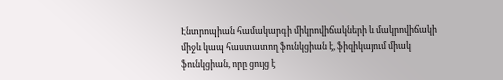Էնտրոպիան համակարգի միկրովիճակների և մակրովիճակի միջև կապ հաստատող ֆունկցիան է, ֆիզիկայում միակ ֆունկցիան, որը ցույց է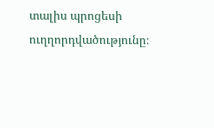տալիս պրոցեսի ուղղորդվածությունը։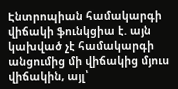Էնտրոպիան համակարգի վիճակի ֆունկցիա է. այն կախված չէ համակարգի անցումից մի վիճակից մյուս վիճակին, այլ՝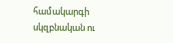համակարգի սկզբնական ու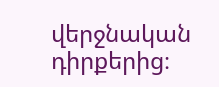վերջնական դիրքերից։